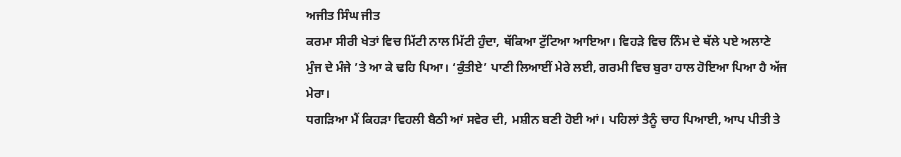ਅਜੀਤ ਸਿੰਘ ਜੀਤ
ਕਰਮਾ ਸੀਰੀ ਖੇਤਾਂ ਵਿਚ ਮਿੱਟੀ ਨਾਲ ਮਿੱਟੀ ਹੁੰਦਾ, ਥੱਕਿਆ ਟੁੱਟਿਆ ਆਇਆ। ਵਿਹੜੇ ਵਿਚ ਨਿੰਮ ਦੇ ਥੱਲੇ ਪਏ ਅਲਾਣੇ ਮੁੰਜ ਦੇ ਮੰਜੇ ’ਤੇ ਆ ਕੇ ਢਹਿ ਪਿਆ। ‘ਕੁੰਤੀਏ’ ਪਾਣੀ ਲਿਆਈਂ ਮੇਰੇ ਲਈ, ਗਰਮੀ ਵਿਚ ਬੁਰਾ ਹਾਲ ਹੋਇਆ ਪਿਆ ਹੈ ਅੱਜ ਮੇਰਾ।
ਧਗੜਿਆ ਮੈਂ ਕਿਹੜਾ ਵਿਹਲੀ ਬੈਠੀ ਆਂ ਸਵੇਰ ਦੀ, ਮਸ਼ੀਨ ਬਣੀ ਹੋਈ ਆਂ। ਪਹਿਲਾਂ ਤੈਨੂੰ ਚਾਹ ਪਿਆਈ, ਆਪ ਪੀਤੀ ਤੇ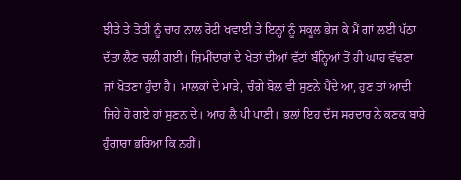ਝੀਤੇ ਤੇ ਤੋਤੀ ਨੂੰ ਚਾਹ ਨਾਲ ਰੋਟੀ ਖਵਾਈ ਤੇ ਇਨ੍ਹਾਂ ਨੂੰ ਸਕੂਲ ਭੇਜ ਕੇ ਮੈਂ ਗਾਂ ਲਈ ਪੱਠਾ ਦੱਤਾ ਲੈਣ ਚਲੀ ਗਈ। ਜ਼ਿਮੀਂਦਾਰਾਂ ਦੇ ਖੇਤਾਂ ਦੀਆਂ ਵੱਟਾਂ ਬੰਨ੍ਹਿਆਂ ਤੋਂ ਹੀ ਘਾਹ ਵੱਢਣਾ ਜਾਂ ਖੋਤਣਾ ਹੁੰਦਾ ਹੈ। ਮਾਲਕਾਂ ਦੇ ਮਾੜੇ, ਚੰਗੇ ਬੋਲ ਵੀ ਸੁਣਨੇ ਪੈਂਦੇ ਆ, ਹੁਣ ਤਾਂ ਆਦੀ ਜਿਹੇ ਹੋ ਗਏ ਹਾਂ ਸੁਣਨ ਦੇ। ਆਹ ਲੈ ਪੀ ਪਾਣੀ। ਭਲਾਂ ਇਹ ਦੱਸ ਸਰਦਾਰ ਨੇ ਕਣਕ ਬਾਰੇ ਹੁੰਗਾਰਾ ਭਰਿਆ ਕਿ ਨਹੀਂ।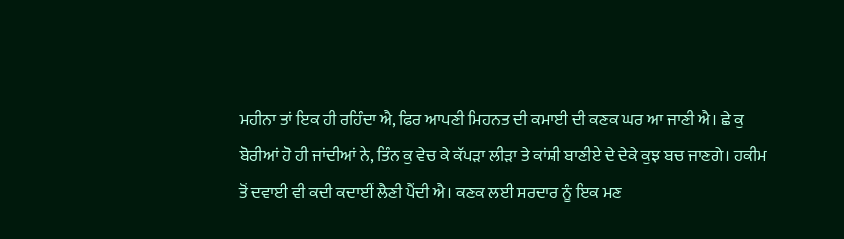ਮਹੀਨਾ ਤਾਂ ਇਕ ਹੀ ਰਹਿੰਦਾ ਐ, ਫਿਰ ਆਪਣੀ ਮਿਹਨਤ ਦੀ ਕਮਾਈ ਦੀ ਕਣਕ ਘਰ ਆ ਜਾਣੀ ਐ। ਛੇ ਕੁ ਬੋਰੀਆਂ ਹੋ ਹੀ ਜਾਂਦੀਆਂ ਨੇ, ਤਿੰਨ ਕੁ ਵੇਚ ਕੇ ਕੱਪੜਾ ਲੀੜਾ ਤੇ ਕਾਂਸ਼ੀ ਬਾਣੀਏ ਦੇ ਦੇਕੇ ਕੁਝ ਬਚ ਜਾਣਗੇ। ਹਕੀਮ ਤੋਂ ਦਵਾਈ ਵੀ ਕਦੀ ਕਦਾਈਂ ਲੈਣੀ ਪੈਂਦੀ ਐ। ਕਣਕ ਲਈ ਸਰਦਾਰ ਨੂੰ ਇਕ ਮਣ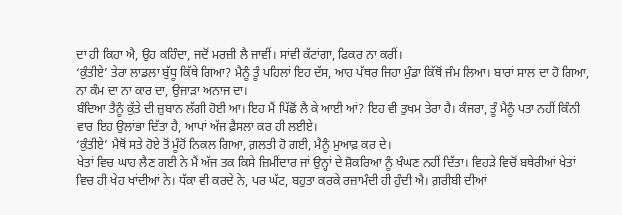ਦਾ ਹੀ ਕਿਹਾ ਐ, ਉਹ ਕਹਿੰਦਾ, ਜਦੋਂ ਮਰਜ਼ੀ ਲੈ ਜਾਵੀਂ। ਸਾਂਵੀ ਕੱਟਾਂਗਾ, ਫਿਕਰ ਨਾ ਕਰੀਂ।
‘ਕੁੰਤੀਏ’ ਤੇਰਾ ਲਾਡਲਾ ਬੁੱਧੂ ਕਿੱਥੇ ਗਿਆ? ਮੈਨੂੰ ਤੂੰ ਪਹਿਲਾਂ ਇਹ ਦੱਸ, ਆਹ ਪੱਥਰ ਜਿਹਾ ਮੁੰਡਾ ਕਿੱਥੋਂ ਜੰਮ ਲਿਆ। ਬਾਰਾਂ ਸਾਲ ਦਾ ਹੋ ਗਿਆ, ਨਾ ਕੰਮ ਦਾ ਨਾ ਕਾਰ ਦਾ, ਉਜਾੜਾ ਅਨਾਜ ਦਾ।
ਬੰਦਿਆ ਤੈਨੂੰ ਕੁੱਤੇ ਦੀ ਜ਼ੁਬਾਨ ਲੱਗੀ ਹੋਈ ਆ। ਇਹ ਮੈਂ ਪਿੱਛੋਂ ਲੈ ਕੇ ਆਈ ਆਂ? ਇਹ ਵੀ ਤੁਖਮ ਤੇਰਾ ਹੈ। ਕੰਜਰਾ, ਤੂੰ ਮੈਨੂੰ ਪਤਾ ਨਹੀਂ ਕਿੰਨੀ ਵਾਰ ਇਹ ਉਲਾਂਭਾ ਦਿੱਤਾ ਹੈ, ਆਪਾਂ ਅੱਜ ਫ਼ੈਸਲਾ ਕਰ ਹੀ ਲਈਏ।
‘ਕੁੰਤੀਏ’ ਮੈਥੋਂ ਸਤੇ ਹੋਏ ਤੋਂ ਮੂੰਹੋਂ ਨਿਕਲ ਗਿਆ, ਗ਼ਲਤੀ ਹੋ ਗਈ, ਮੈਨੂੰ ਮੁਆਫ਼ ਕਰ ਦੇ।
ਖੇਤਾਂ ਵਿਚ ਘਾਹ ਲੈਣ ਗਈ ਨੇ ਮੈਂ ਅੱਜ ਤਕ ਕਿਸੇ ਜ਼ਿਮੀਂਦਾਰ ਜਾਂ ਉਨ੍ਹਾਂ ਦੇ ਸ਼ੋਕਰਿਆ ਨੂੰ ਖੰਘਣ ਨਹੀਂ ਦਿੱਤਾ। ਵਿਹੜੇ ਵਿਚੋਂ ਬਥੇਰੀਆਂ ਖੇਤਾਂ ਵਿਚ ਹੀ ਖੇਹ ਖਾਂਦੀਆਂ ਨੇ। ਧੱਕਾ ਵੀ ਕਰਦੇ ਨੇ, ਪਰ ਘੱਟ, ਬਹੁਤਾ ਕਰਕੇ ਰਜ਼ਾਮੰਦੀ ਹੀ ਹੁੰਦੀ ਐ। ਗ਼ਰੀਬੀ ਦੀਆਂ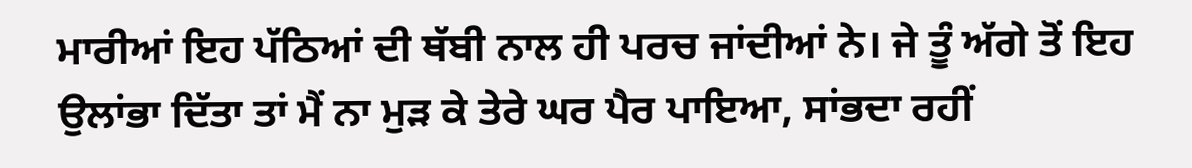ਮਾਰੀਆਂ ਇਹ ਪੱਠਿਆਂ ਦੀ ਥੱਬੀ ਨਾਲ ਹੀ ਪਰਚ ਜਾਂਦੀਆਂ ਨੇ। ਜੇ ਤੂੰ ਅੱਗੇ ਤੋਂ ਇਹ ਉਲਾਂਭਾ ਦਿੱਤਾ ਤਾਂ ਮੈਂ ਨਾ ਮੁੜ ਕੇ ਤੇਰੇ ਘਰ ਪੈਰ ਪਾਇਆ, ਸਾਂਭਦਾ ਰਹੀਂ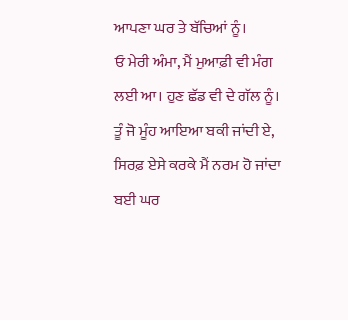ਆਪਣਾ ਘਰ ਤੇ ਬੱਚਿਆਂ ਨੂੰ।
ਓ ਮੇਰੀ ਅੰਮਾ, ਮੈਂ ਮੁਆਫ਼ੀ ਵੀ ਮੰਗ ਲਈ ਆ। ਹੁਣ ਛੱਡ ਵੀ ਦੇ ਗੱਲ ਨੂੰ। ਤੂੰ ਜੋ ਮੂੰਹ ਆਇਆ ਬਕੀ ਜਾਂਦੀ ਏ, ਸਿਰਫ਼ ਏਸੇ ਕਰਕੇ ਮੈਂ ਨਰਮ ਹੋ ਜਾਂਦਾ ਬਈ ਘਰ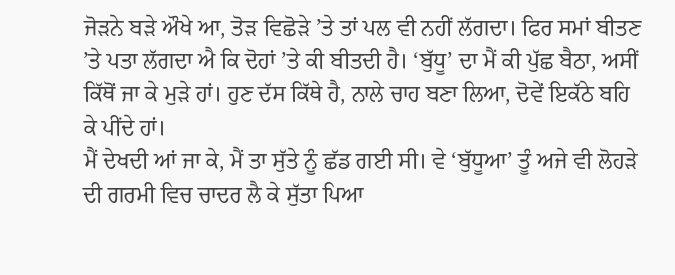ਜੋੜਨੇ ਬੜੇ ਔਖੇ ਆ, ਤੋੜ ਵਿਛੋੜੇ ’ਤੇ ਤਾਂ ਪਲ ਵੀ ਨਹੀਂ ਲੱਗਦਾ। ਫਿਰ ਸਮਾਂ ਬੀਤਣ ’ਤੇ ਪਤਾ ਲੱਗਦਾ ਐ ਕਿ ਦੋਹਾਂ ’ਤੇ ਕੀ ਬੀਤਦੀ ਹੈ। ‘ਬੁੱਧੂ’ ਦਾ ਮੈਂ ਕੀ ਪੁੱਛ ਬੈਠਾ, ਅਸੀਂ ਕਿੱਥੋਂ ਜਾ ਕੇ ਮੁੜੇ ਹਾਂ। ਹੁਣ ਦੱਸ ਕਿੱਥੇ ਹੈ, ਨਾਲੇ ਚਾਹ ਬਣਾ ਲਿਆ, ਦੋਵੇਂ ਇਕੱਠੇ ਬਹਿ ਕੇ ਪੀਂਦੇ ਹਾਂ।
ਮੈਂ ਦੇਖਦੀ ਆਂ ਜਾ ਕੇ, ਮੈਂ ਤਾ ਸੁੱਤੇ ਨੂੰ ਛੱਡ ਗਈ ਸੀ। ਵੇ ‘ਬੁੱਧੂਆ’ ਤੂੰ ਅਜੇ ਵੀ ਲੋਹੜੇ ਦੀ ਗਰਮੀ ਵਿਚ ਚਾਦਰ ਲੈ ਕੇ ਸੁੱਤਾ ਪਿਆ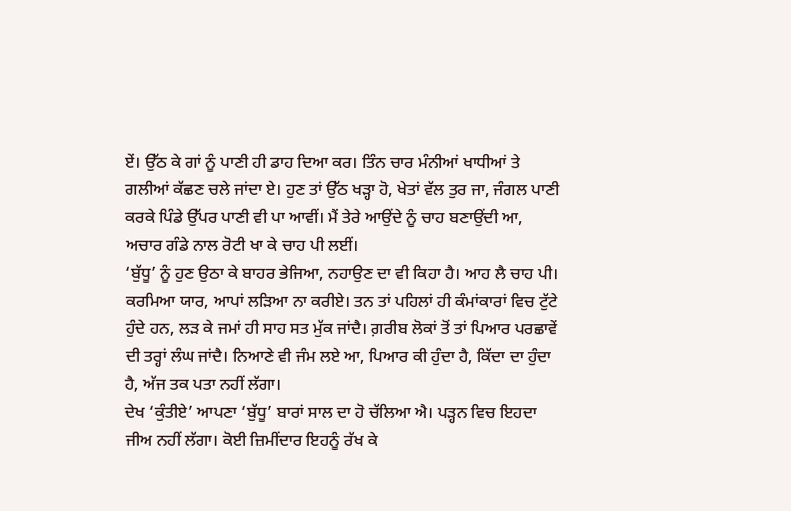ਏਂ। ਉੱਠ ਕੇ ਗਾਂ ਨੂੰ ਪਾਣੀ ਹੀ ਡਾਹ ਦਿਆ ਕਰ। ਤਿੰਨ ਚਾਰ ਮੰਨੀਆਂ ਖਾਧੀਆਂ ਤੇ ਗਲੀਆਂ ਕੱਛਣ ਚਲੇ ਜਾਂਦਾ ਏ। ਹੁਣ ਤਾਂ ਉੱਠ ਖੜ੍ਹਾ ਹੋ, ਖੇਤਾਂ ਵੱਲ ਤੁਰ ਜਾ, ਜੰਗਲ ਪਾਣੀ ਕਰਕੇ ਪਿੰਡੇ ਉੱਪਰ ਪਾਣੀ ਵੀ ਪਾ ਆਵੀਂ। ਮੈਂ ਤੇਰੇ ਆਉਂਦੇ ਨੂੰ ਚਾਹ ਬਣਾਉਂਦੀ ਆ, ਅਚਾਰ ਗੰਡੇ ਨਾਲ ਰੋਟੀ ਖਾ ਕੇ ਚਾਹ ਪੀ ਲਈਂ।
‘ਬੁੱਧੂ’ ਨੂੰ ਹੁਣ ਉਠਾ ਕੇ ਬਾਹਰ ਭੇਜਿਆ, ਨਹਾਉਣ ਦਾ ਵੀ ਕਿਹਾ ਹੈ। ਆਹ ਲੈ ਚਾਹ ਪੀ। ਕਰਮਿਆ ਯਾਰ, ਆਪਾਂ ਲੜਿਆ ਨਾ ਕਰੀਏ। ਤਨ ਤਾਂ ਪਹਿਲਾਂ ਹੀ ਕੰਮਾਂਕਾਰਾਂ ਵਿਚ ਟੁੱਟੇ ਹੁੰਦੇ ਹਨ, ਲੜ ਕੇ ਜਮਾਂ ਹੀ ਸਾਹ ਸਤ ਮੁੱਕ ਜਾਂਦੈ। ਗ਼ਰੀਬ ਲੋਕਾਂ ਤੋਂ ਤਾਂ ਪਿਆਰ ਪਰਛਾਵੇਂ ਦੀ ਤਰ੍ਹਾਂ ਲੰਘ ਜਾਂਦੈ। ਨਿਆਣੇ ਵੀ ਜੰਮ ਲਏ ਆ, ਪਿਆਰ ਕੀ ਹੁੰਦਾ ਹੈ, ਕਿੱਦਾ ਦਾ ਹੁੰਦਾ ਹੈ, ਅੱਜ ਤਕ ਪਤਾ ਨਹੀਂ ਲੱਗਾ।
ਦੇਖ ‘ਕੁੰਤੀਏ’ ਆਪਣਾ ‘ਬੁੱਧੂ’ ਬਾਰਾਂ ਸਾਲ ਦਾ ਹੋ ਚੱਲਿਆ ਐ। ਪੜ੍ਹਨ ਵਿਚ ਇਹਦਾ ਜੀਅ ਨਹੀਂ ਲੱਗਾ। ਕੋਈ ਜ਼ਿਮੀਂਦਾਰ ਇਹਨੂੰ ਰੱਖ ਕੇ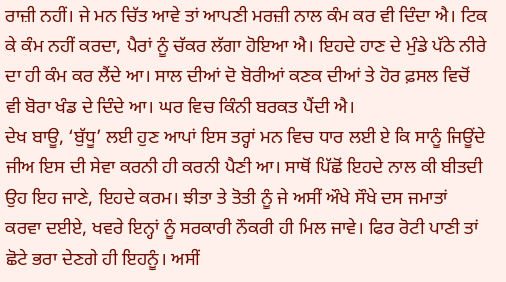ਰਾਜ਼ੀ ਨਹੀਂ। ਜੇ ਮਨ ਚਿੱਤ ਆਵੇ ਤਾਂ ਆਪਣੀ ਮਰਜ਼ੀ ਨਾਲ ਕੰਮ ਕਰ ਵੀ ਦਿੰਦਾ ਐ। ਟਿਕ ਕੇ ਕੰਮ ਨਹੀਂ ਕਰਦਾ, ਪੈਰਾਂ ਨੂੰ ਚੱਕਰ ਲੱਗਾ ਹੋਇਆ ਐ। ਇਹਦੇ ਹਾਣ ਦੇ ਮੁੰਡੇ ਪੱਠੇ ਨੀਰੇ ਦਾ ਹੀ ਕੰਮ ਕਰ ਲੈਂਦੇ ਆ। ਸਾਲ ਦੀਆਂ ਦੋ ਬੋਰੀਆਂ ਕਣਕ ਦੀਆਂ ਤੇ ਹੋਰ ਫ਼ਸਲ ਵਿਚੋਂ ਵੀ ਬੋਰਾ ਖੰਡ ਦੇ ਦਿੰਦੇ ਆ। ਘਰ ਵਿਚ ਕਿੰਨੀ ਬਰਕਤ ਪੈਂਦੀ ਐ।
ਦੇਖ ਬਾਊ, ‘ਬੁੱਧੂ’ ਲਈ ਹੁਣ ਆਪਾਂ ਇਸ ਤਰ੍ਹਾਂ ਮਨ ਵਿਚ ਧਾਰ ਲਈ ਏ ਕਿ ਸਾਨੂੰ ਜਿਊਂਦੇ ਜੀਅ ਇਸ ਦੀ ਸੇਵਾ ਕਰਨੀ ਹੀ ਕਰਨੀ ਪੈਣੀ ਆ। ਸਾਥੋਂ ਪਿੱਛੋਂ ਇਹਦੇ ਨਾਲ ਕੀ ਬੀਤਦੀ ਉਹ ਇਹ ਜਾਣੇ, ਇਹਦੇ ਕਰਮ। ਝੀਤਾ ਤੇ ਤੋਤੀ ਨੂੰ ਜੇ ਅਸੀਂ ਔਖੇ ਸੌਖੇ ਦਸ ਜਮਾਤਾਂ ਕਰਵਾ ਦਈਏ, ਖਵਰੇ ਇਨ੍ਹਾਂ ਨੂੰ ਸਰਕਾਰੀ ਨੌਕਰੀ ਹੀ ਮਿਲ ਜਾਵੇ। ਫਿਰ ਰੋਟੀ ਪਾਣੀ ਤਾਂ ਛੋਟੇ ਭਰਾ ਦੇਣਗੇ ਹੀ ਇਹਨੂੰ। ਅਸੀਂ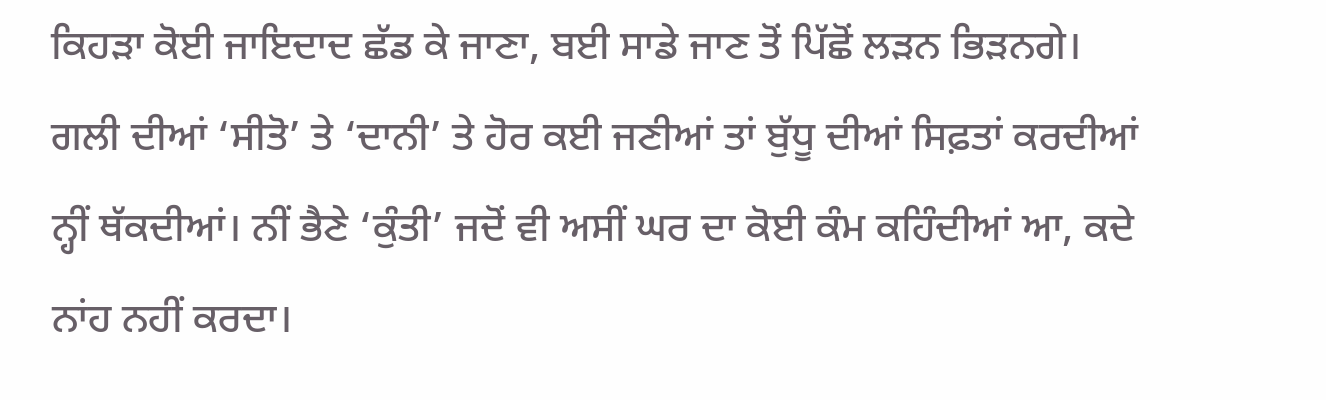ਕਿਹੜਾ ਕੋਈ ਜਾਇਦਾਦ ਛੱਡ ਕੇ ਜਾਣਾ, ਬਈ ਸਾਡੇ ਜਾਣ ਤੋਂ ਪਿੱਛੋਂ ਲੜਨ ਭਿੜਨਗੇ।
ਗਲੀ ਦੀਆਂ ‘ਸੀਤੋ’ ਤੇ ‘ਦਾਨੀ’ ਤੇ ਹੋਰ ਕਈ ਜਣੀਆਂ ਤਾਂ ਬੁੱਧੂ ਦੀਆਂ ਸਿਫ਼ਤਾਂ ਕਰਦੀਆਂ ਨ੍ਹੀਂ ਥੱਕਦੀਆਂ। ਨੀਂ ਭੈਣੇ ‘ਕੁੰਤੀ’ ਜਦੋਂ ਵੀ ਅਸੀਂ ਘਰ ਦਾ ਕੋਈ ਕੰਮ ਕਹਿੰਦੀਆਂ ਆ, ਕਦੇ ਨਾਂਹ ਨਹੀਂ ਕਰਦਾ।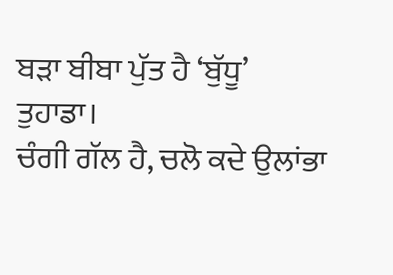ਬੜਾ ਬੀਬਾ ਪੁੱਤ ਹੈ ‘ਬੁੱਧੂ’ ਤੁਹਾਡਾ।
ਚੰਗੀ ਗੱਲ ਹੈ, ਚਲੋ ਕਦੇ ਉਲਾਂਭਾ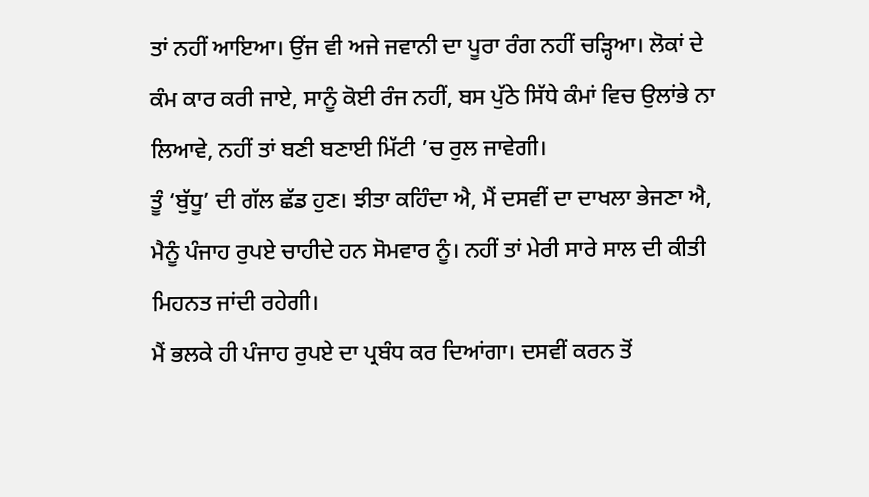ਤਾਂ ਨਹੀਂ ਆਇਆ। ਉਂਜ ਵੀ ਅਜੇ ਜਵਾਨੀ ਦਾ ਪੂਰਾ ਰੰਗ ਨਹੀਂ ਚੜ੍ਹਿਆ। ਲੋਕਾਂ ਦੇ ਕੰਮ ਕਾਰ ਕਰੀ ਜਾਏ, ਸਾਨੂੰ ਕੋਈ ਰੰਜ ਨਹੀਂ, ਬਸ ਪੁੱਠੇ ਸਿੱਧੇ ਕੰਮਾਂ ਵਿਚ ਉਲਾਂਭੇ ਨਾ ਲਿਆਵੇ, ਨਹੀਂ ਤਾਂ ਬਣੀ ਬਣਾਈ ਮਿੱਟੀ ’ਚ ਰੁਲ ਜਾਵੇਗੀ।
ਤੂੰ ‘ਬੁੱਧੂ’ ਦੀ ਗੱਲ ਛੱਡ ਹੁਣ। ਝੀਤਾ ਕਹਿੰਦਾ ਐ, ਮੈਂ ਦਸਵੀਂ ਦਾ ਦਾਖਲਾ ਭੇਜਣਾ ਐ, ਮੈਨੂੰ ਪੰਜਾਹ ਰੁਪਏ ਚਾਹੀਦੇ ਹਨ ਸੋਮਵਾਰ ਨੂੰ। ਨਹੀਂ ਤਾਂ ਮੇਰੀ ਸਾਰੇ ਸਾਲ ਦੀ ਕੀਤੀ ਮਿਹਨਤ ਜਾਂਦੀ ਰਹੇਗੀ।
ਮੈਂ ਭਲਕੇ ਹੀ ਪੰਜਾਹ ਰੁਪਏ ਦਾ ਪ੍ਰਬੰਧ ਕਰ ਦਿਆਂਗਾ। ਦਸਵੀਂ ਕਰਨ ਤੋਂ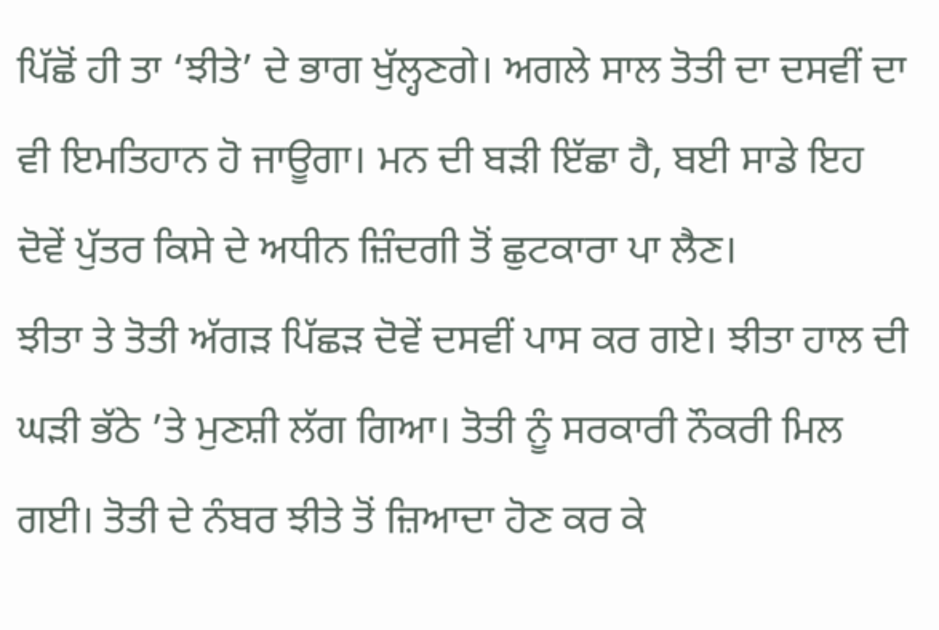ਪਿੱਛੋਂ ਹੀ ਤਾ ‘ਝੀਤੇ’ ਦੇ ਭਾਗ ਖੁੱਲ੍ਹਣਗੇ। ਅਗਲੇ ਸਾਲ ਤੋਤੀ ਦਾ ਦਸਵੀਂ ਦਾ ਵੀ ਇਮਤਿਹਾਨ ਹੋ ਜਾਊਗਾ। ਮਨ ਦੀ ਬੜੀ ਇੱਛਾ ਹੈ, ਬਈ ਸਾਡੇ ਇਹ ਦੋਵੇਂ ਪੁੱਤਰ ਕਿਸੇ ਦੇ ਅਧੀਨ ਜ਼ਿੰਦਗੀ ਤੋਂ ਛੁਟਕਾਰਾ ਪਾ ਲੈਣ।
ਝੀਤਾ ਤੇ ਤੋਤੀ ਅੱਗੜ ਪਿੱਛੜ ਦੋਵੇਂ ਦਸਵੀਂ ਪਾਸ ਕਰ ਗਏ। ਝੀਤਾ ਹਾਲ ਦੀ ਘੜੀ ਭੱਠੇ ’ਤੇ ਮੁਣਸ਼ੀ ਲੱਗ ਗਿਆ। ਤੋਤੀ ਨੂੰ ਸਰਕਾਰੀ ਨੌਕਰੀ ਮਿਲ ਗਈ। ਤੋਤੀ ਦੇ ਨੰਬਰ ਝੀਤੇ ਤੋਂ ਜ਼ਿਆਦਾ ਹੋਣ ਕਰ ਕੇ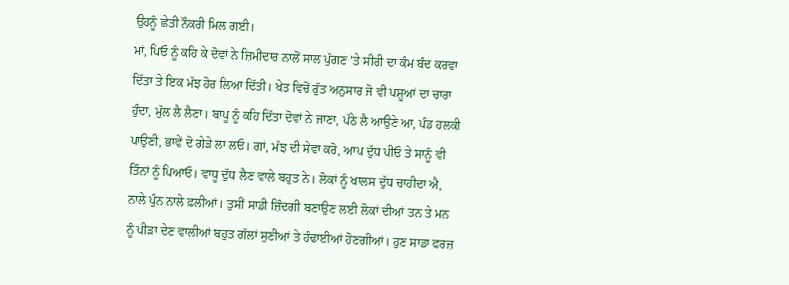ਉਹਨੂੰ ਛੇਤੀ ਨੌਕਰੀ ਮਿਲ ਗਈ।
ਮਾਂ, ਪਿਓ ਨੂੰ ਕਹਿ ਕੇ ਦੋਵਾਂ ਨੇ ਜ਼ਿਮੀਂਦਾਰ ਨਾਲੋਂ ਸਾਲ ਪੁੱਗਣ ’ਤੇ ਸੀਰੀ ਦਾ ਕੰਮ ਬੰਦ ਕਰਵਾ ਦਿੱਤਾ ਤੇ ਇਕ ਮੱਝ ਹੋਰ ਲਿਆ ਦਿੱਤੀ। ਖੇਤ ਵਿਚੋਂ ਰੁੱਤ ਅਨੁਸਾਰ ਜੋ ਵੀ ਪਸ਼ੂਆਂ ਦਾ ਚਾਰਾ ਹੁੰਦਾ, ਮੁੱਲ ਲੈ ਲੈਣਾ। ਬਾਪੂ ਨੂੰ ਕਹਿ ਦਿੱਤਾ ਦੋਵਾਂ ਨੇ ਜਾਣਾ, ਪੱਠੇ ਲੈ ਆਉਣੇ ਆ, ਪੰਡ ਹਲਕੀ ਪਾਉਣੀ, ਭਾਵੇਂ ਦੋ ਗੇੜੇ ਲਾ ਲਓ। ਗਾਂ, ਮੱਝ ਦੀ ਸੇਵਾ ਕਰੋ, ਆਪ ਦੁੱਧ ਪੀਓ ਤੇ ਸਾਨੂੰ ਵੀ ਤਿੰਨਾਂ ਨੂੰ ਪਿਆਓ। ਵਾਧੂ ਦੁੱਧ ਲੈਣ ਵਾਲੇ ਬਹੁਤ ਨੇ। ਲੋਕਾਂ ਨੂੰ ਖਾਲਸ ਦੁੱਧ ਚਾਹੀਦਾ ਐ, ਨਾਲੇ ਪੁੰਨ ਨਾਲੇ ਫ਼ਲੀਆਂ। ਤੁਸੀਂ ਸਾਡੀ ਜ਼ਿੰਦਗੀ ਬਣਾਉਣ ਲਈ ਲੋਕਾਂ ਦੀਆਂ ਤਨ ਤੇ ਮਨ ਨੂੰ ਪੀੜਾ ਦੇਣ ਵਾਲੀਆਂ ਬਹੁਤ ਗੱਲਾਂ ਸੁਣੀਆਂ ਤੇ ਹੰਢਾਈਆਂ ਹੋਣਗੀਆਂ। ਹੁਣ ਸਾਡਾ ਫਰਜ਼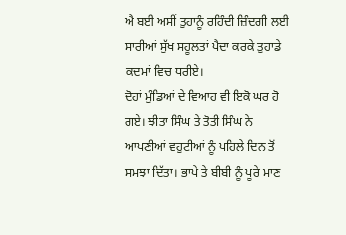ਐ ਬਈ ਅਸੀਂ ਤੁਹਾਨੂੰ ਰਹਿੰਦੀ ਜ਼ਿੰਦਗੀ ਲਈ ਸਾਰੀਆਂ ਸੁੱਖ ਸਹੂਲਤਾਂ ਪੈਦਾ ਕਰਕੇ ਤੁਹਾਡੇ ਕਦਮਾਂ ਵਿਚ ਧਰੀਏ।
ਦੋਹਾਂ ਮੁੰਡਿਆਂ ਦੇ ਵਿਆਹ ਵੀ ਇਕੋ ਘਰ ਹੋ ਗਏ। ਝੀਤਾ ਸਿੰਘ ਤੇ ਤੋਤੀ ਸਿੰਘ ਨੇ ਆਪਣੀਆਂ ਵਹੁਟੀਆਂ ਨੂੰ ਪਹਿਲੇ ਦਿਨ ਤੋਂ ਸਮਝਾ ਦਿੱਤਾ। ਭਾਪੇ ਤੇ ਬੀਬੀ ਨੂੰ ਪੂਰੇ ਮਾਣ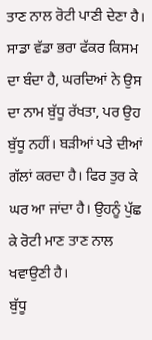ਤਾਣ ਨਾਲ ਰੋਟੀ ਪਾਣੀ ਦੇਣਾ ਹੈ।
ਸਾਡਾ ਵੱਡਾ ਭਰਾ ਫੱਕਰ ਕਿਸਮ ਦਾ ਬੰਦਾ ਹੈ, ਘਰਦਿਆਂ ਨੇ ਉਸ ਦਾ ਨਾਮ ਬੁੱਧੂ ਰੱਖਤਾ, ਪਰ ਉਹ ਬੁੱਧੂ ਨਹੀਂ। ਬੜੀਆਂ ਪਤੇ ਦੀਆਂ ਗੱਲਾਂ ਕਰਦਾ ਹੈ। ਫਿਰ ਤੁਰ ਕੇ ਘਰ ਆ ਜਾਂਦਾ ਹੈ। ਉਹਨੂੰ ਪੁੱਛ ਕੇ ਰੋਟੀ ਮਾਣ ਤਾਣ ਨਾਲ ਖਵਾਉਣੀ ਹੈ।
ਬੁੱਧੂ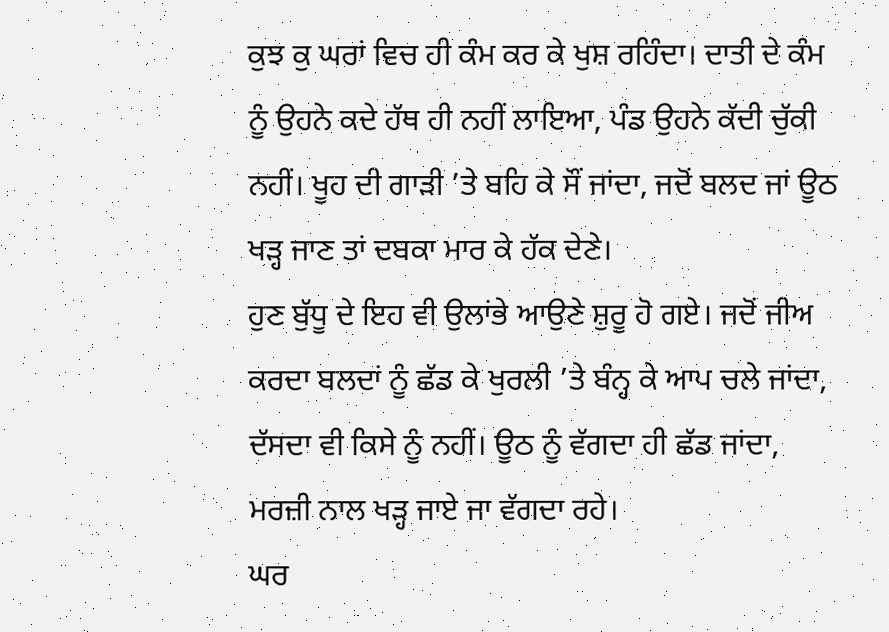ਕੁਝ ਕੁ ਘਰਾਂ ਵਿਚ ਹੀ ਕੰਮ ਕਰ ਕੇ ਖੁਸ਼ ਰਹਿੰਦਾ। ਦਾਤੀ ਦੇ ਕੰਮ ਨੂੰ ਉਹਨੇ ਕਦੇ ਹੱਥ ਹੀ ਨਹੀਂ ਲਾਇਆ, ਪੰਡ ਉਹਨੇ ਕੱਦੀ ਚੁੱਕੀ ਨਹੀਂ। ਖੂਹ ਦੀ ਗਾੜੀ ’ਤੇ ਬਹਿ ਕੇ ਸੌਂ ਜਾਂਦਾ, ਜਦੋਂ ਬਲਦ ਜਾਂ ਊਠ ਖੜ੍ਹ ਜਾਣ ਤਾਂ ਦਬਕਾ ਮਾਰ ਕੇ ਹੱਕ ਦੇਣੇ।
ਹੁਣ ਬੁੱਧੂ ਦੇ ਇਹ ਵੀ ਉਲਾਂਭੇ ਆਉਣੇ ਸ਼ੁਰੂ ਹੋ ਗਏ। ਜਦੋਂ ਜੀਅ ਕਰਦਾ ਬਲਦਾਂ ਨੂੰ ਛੱਡ ਕੇ ਖੁਰਲੀ ’ਤੇ ਬੰਨ੍ਹ ਕੇ ਆਪ ਚਲੇ ਜਾਂਦਾ, ਦੱਸਦਾ ਵੀ ਕਿਸੇ ਨੂੰ ਨਹੀਂ। ਊਠ ਨੂੰ ਵੱਗਦਾ ਹੀ ਛੱਡ ਜਾਂਦਾ, ਮਰਜ਼ੀ ਨਾਲ ਖੜ੍ਹ ਜਾਏ ਜਾ ਵੱਗਦਾ ਰਹੇ।
ਘਰ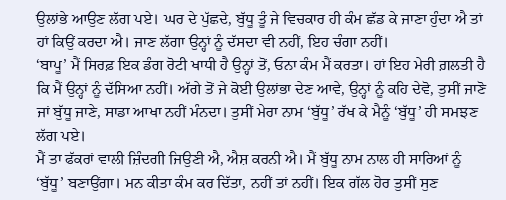ਉਲਾਂਭੇ ਆਉਣ ਲੱਗ ਪਏ। ਘਰ ਦੇ ਪੁੱਛਦੇ, ਬੁੱਧੂ ਤੂੰ ਜੇ ਵਿਚਕਾਰ ਹੀ ਕੰਮ ਛੱਡ ਕੇ ਜਾਣਾ ਹੁੰਦਾ ਐ ਤਾਂ ਹਾਂ ਕਿਉਂ ਕਰਦਾ ਐ। ਜਾਣ ਲੱਗਾ ਉਨ੍ਹਾਂ ਨੂੰ ਦੱਸਦਾ ਵੀ ਨਹੀਂ, ਇਹ ਚੰਗਾ ਨਹੀਂ।
‘ਬਾਪੂ’ ਮੈਂ ਸਿਰਫ਼ ਇਕ ਡੰਗ ਰੋਟੀ ਖਾਧੀ ਹੈ ਉਨ੍ਹਾਂ ਤੋਂ, ਓਨਾ ਕੰਮ ਮੈਂ ਕਰਤਾ। ਹਾਂ ਇਹ ਮੇਰੀ ਗ਼ਲਤੀ ਹੈ ਕਿ ਮੈਂ ਉਨ੍ਹਾਂ ਨੂੰ ਦੱਸਿਆ ਨਹੀਂ। ਅੱਗੇ ਤੋਂ ਜੇ ਕੋਈ ਉਲਾਂਭਾ ਦੇਣ ਆਵੇ, ਉਨ੍ਹਾਂ ਨੂੰ ਕਹਿ ਦੇਵੋ, ਤੁਸੀਂ ਜਾਣੋ ਜਾਂ ਬੁੱਧੂ ਜਾਣੇ, ਸਾਡਾ ਆਖਾ ਨਹੀਂ ਮੰਨਦਾ। ਤੁਸੀਂ ਮੇਰਾ ਨਾਮ ‘ਬੁੱਧੂ’ ਰੱਖ ਕੇ ਮੈਨੂੰ ‘ਬੁੱਧੂ’ ਹੀ ਸਮਝਣ ਲੱਗ ਪਏ।
ਮੈਂ ਤਾ ਫੱਕਰਾਂ ਵਾਲੀ ਜ਼ਿੰਦਗੀ ਜਿਉਣੀ ਐ, ਐਸ਼ ਕਰਨੀ ਐ। ਮੈਂ ਬੁੱਧੂ ਨਾਮ ਨਾਲ ਹੀ ਸਾਰਿਆਂ ਨੂੰ ‘ਬੁੱਧੂ’ ਬਣਾਉਂਗਾ। ਮਨ ਕੀਤਾ ਕੰਮ ਕਰ ਦਿੱਤਾ, ਨਹੀਂ ਤਾਂ ਨਹੀਂ। ਇਕ ਗੱਲ ਹੋਰ ਤੁਸੀਂ ਸੁਣ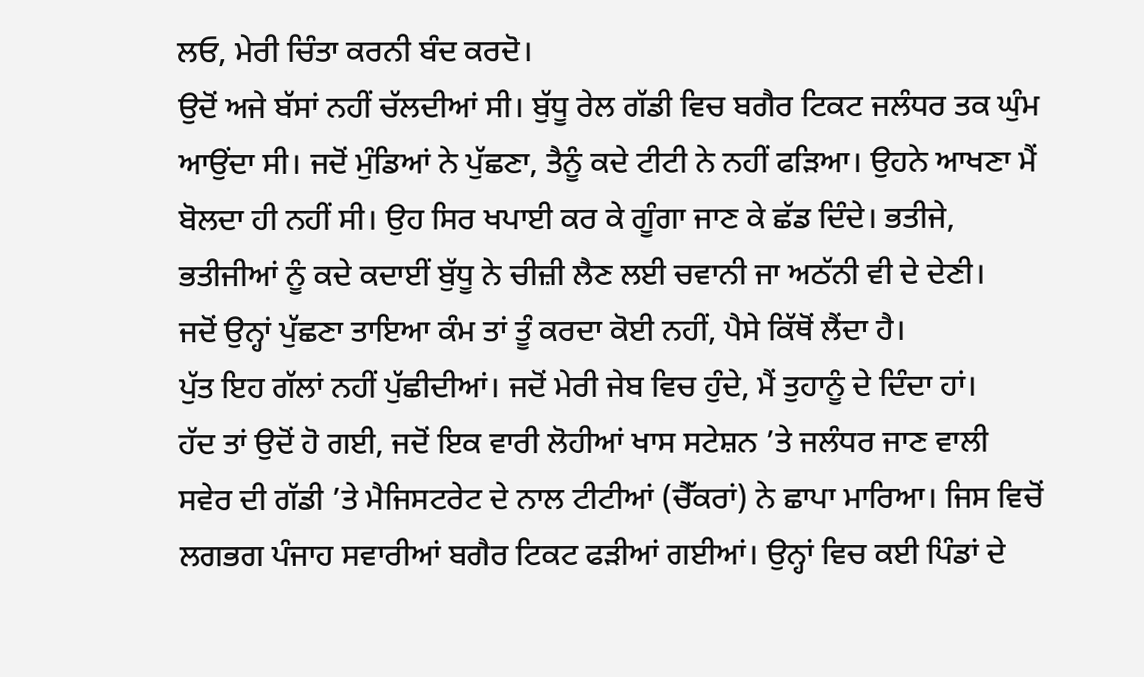ਲਓ, ਮੇਰੀ ਚਿੰਤਾ ਕਰਨੀ ਬੰਦ ਕਰਦੋ।
ਉਦੋਂ ਅਜੇ ਬੱਸਾਂ ਨਹੀਂ ਚੱਲਦੀਆਂ ਸੀ। ਬੁੱਧੂ ਰੇਲ ਗੱਡੀ ਵਿਚ ਬਗੈਰ ਟਿਕਟ ਜਲੰਧਰ ਤਕ ਘੁੰਮ ਆਉਂਦਾ ਸੀ। ਜਦੋਂ ਮੁੰਡਿਆਂ ਨੇ ਪੁੱਛਣਾ, ਤੈਨੂੰ ਕਦੇ ਟੀਟੀ ਨੇ ਨਹੀਂ ਫੜਿਆ। ਉਹਨੇ ਆਖਣਾ ਮੈਂ ਬੋਲਦਾ ਹੀ ਨਹੀਂ ਸੀ। ਉਹ ਸਿਰ ਖਪਾਈ ਕਰ ਕੇ ਗੂੰਗਾ ਜਾਣ ਕੇ ਛੱਡ ਦਿੰਦੇ। ਭਤੀਜੇ, ਭਤੀਜੀਆਂ ਨੂੰ ਕਦੇ ਕਦਾਈਂ ਬੁੱਧੂ ਨੇ ਚੀਜ਼ੀ ਲੈਣ ਲਈ ਚਵਾਨੀ ਜਾ ਅਠੱਨੀ ਵੀ ਦੇ ਦੇਣੀ।
ਜਦੋਂ ਉਨ੍ਹਾਂ ਪੁੱਛਣਾ ਤਾਇਆ ਕੰਮ ਤਾਂ ਤੂੰ ਕਰਦਾ ਕੋਈ ਨਹੀਂ, ਪੈਸੇ ਕਿੱਥੋਂ ਲੈਂਦਾ ਹੈ।
ਪੁੱਤ ਇਹ ਗੱਲਾਂ ਨਹੀਂ ਪੁੱਛੀਦੀਆਂ। ਜਦੋਂ ਮੇਰੀ ਜੇਬ ਵਿਚ ਹੁੰਦੇ, ਮੈਂ ਤੁਹਾਨੂੰ ਦੇ ਦਿੰਦਾ ਹਾਂ।
ਹੱਦ ਤਾਂ ਉਦੋਂ ਹੋ ਗਈ, ਜਦੋਂ ਇਕ ਵਾਰੀ ਲੋਹੀਆਂ ਖਾਸ ਸਟੇਸ਼ਨ ’ਤੇ ਜਲੰਧਰ ਜਾਣ ਵਾਲੀ ਸਵੇਰ ਦੀ ਗੱਡੀ ’ਤੇ ਮੈਜਿਸਟਰੇਟ ਦੇ ਨਾਲ ਟੀਟੀਆਂ (ਚੈੱਕਰਾਂ) ਨੇ ਛਾਪਾ ਮਾਰਿਆ। ਜਿਸ ਵਿਚੋਂ ਲਗਭਗ ਪੰਜਾਹ ਸਵਾਰੀਆਂ ਬਗੈਰ ਟਿਕਟ ਫੜੀਆਂ ਗਈਆਂ। ਉਨ੍ਹਾਂ ਵਿਚ ਕਈ ਪਿੰਡਾਂ ਦੇ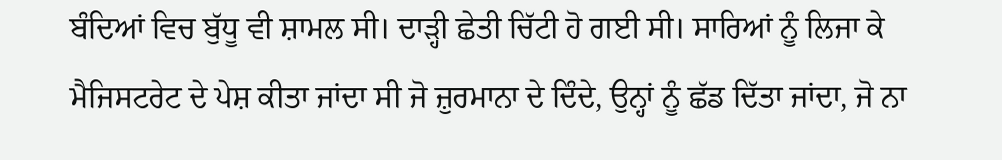ਬੰਦਿਆਂ ਵਿਚ ਬੁੱਧੂ ਵੀ ਸ਼ਾਮਲ ਸੀ। ਦਾੜ੍ਹੀ ਛੇਤੀ ਚਿੱਟੀ ਹੋ ਗਈ ਸੀ। ਸਾਰਿਆਂ ਨੂੰ ਲਿਜਾ ਕੇ ਮੈਜਿਸਟਰੇਟ ਦੇ ਪੇਸ਼ ਕੀਤਾ ਜਾਂਦਾ ਸੀ ਜੋ ਜ਼ੁਰਮਾਨਾ ਦੇ ਦਿੰਦੇ, ਉਨ੍ਹਾਂ ਨੂੰ ਛੱਡ ਦਿੱਤਾ ਜਾਂਦਾ, ਜੋ ਨਾ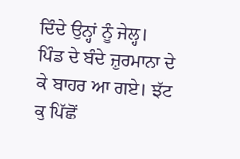ਦਿੰਦੇ ਉਨ੍ਹਾਂ ਨੂੰ ਜੇਲ੍ਹ।
ਪਿੰਡ ਦੇ ਬੰਦੇ ਜ਼ੁਰਮਾਨਾ ਦੇ ਕੇ ਬਾਹਰ ਆ ਗਏ। ਝੱਟ ਕੁ ਪਿੱਛੋਂ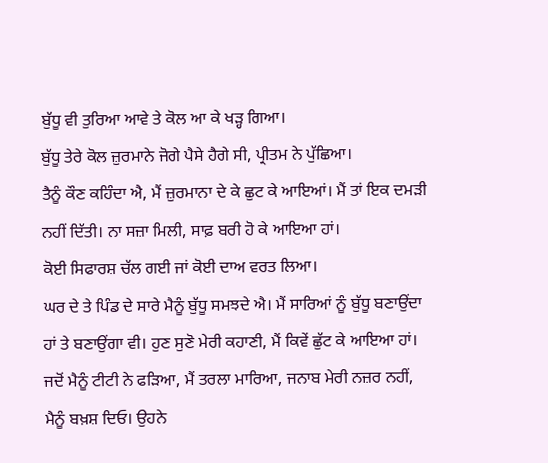ਬੁੱਧੂ ਵੀ ਤੁਰਿਆ ਆਵੇ ਤੇ ਕੋਲ ਆ ਕੇ ਖੜ੍ਹ ਗਿਆ।
ਬੁੱਧੂ ਤੇਰੇ ਕੋਲ ਜ਼ੁਰਮਾਨੇ ਜੋਗੇ ਪੈਸੇ ਹੈਗੇ ਸੀ, ਪ੍ਰੀਤਮ ਨੇ ਪੁੱਛਿਆ।
ਤੈਨੂੰ ਕੌਣ ਕਹਿੰਦਾ ਐ, ਮੈਂ ਜ਼ੁਰਮਾਨਾ ਦੇ ਕੇ ਛੁਟ ਕੇ ਆਇਆਂ। ਮੈਂ ਤਾਂ ਇਕ ਦਮੜੀ ਨਹੀਂ ਦਿੱਤੀ। ਨਾ ਸਜ਼ਾ ਮਿਲੀ, ਸਾਫ਼ ਬਰੀ ਹੋ ਕੇ ਆਇਆ ਹਾਂ।
ਕੋਈ ਸਿਫਾਰਸ਼ ਚੱਲ ਗਈ ਜਾਂ ਕੋਈ ਦਾਅ ਵਰਤ ਲਿਆ।
ਘਰ ਦੇ ਤੇ ਪਿੰਡ ਦੇ ਸਾਰੇ ਮੈਨੂੰ ਬੁੱਧੂ ਸਮਝਦੇ ਐ। ਮੈਂ ਸਾਰਿਆਂ ਨੂੰ ਬੁੱਧੂ ਬਣਾਉਂਦਾ ਹਾਂ ਤੇ ਬਣਾਉਂਗਾ ਵੀ। ਹੁਣ ਸੁਣੋ ਮੇਰੀ ਕਹਾਣੀ, ਮੈਂ ਕਿਵੇਂ ਛੁੱਟ ਕੇ ਆਇਆ ਹਾਂ।
ਜਦੋਂ ਮੈਨੂੰ ਟੀਟੀ ਨੇ ਫੜਿਆ, ਮੈਂ ਤਰਲਾ ਮਾਰਿਆ, ਜਨਾਬ ਮੇਰੀ ਨਜ਼ਰ ਨਹੀਂ, ਮੈਨੂੰ ਬਖ਼ਸ਼ ਦਿਓ। ਉਹਨੇ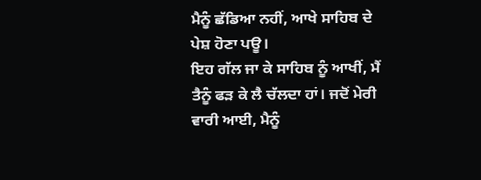ਮੈਨੂੰ ਛੱਡਿਆ ਨਹੀਂ, ਆਖੇ ਸਾਹਿਬ ਦੇ ਪੇਸ਼ ਹੋਣਾ ਪਊ।
ਇਹ ਗੱਲ ਜਾ ਕੇ ਸਾਹਿਬ ਨੂੰ ਆਖੀਂ, ਮੈਂ ਤੈਨੂੰ ਫੜ ਕੇ ਲੈ ਚੱਲਦਾ ਹਾਂ। ਜਦੋਂ ਮੇਰੀ ਵਾਰੀ ਆਈ, ਮੈਨੂੰ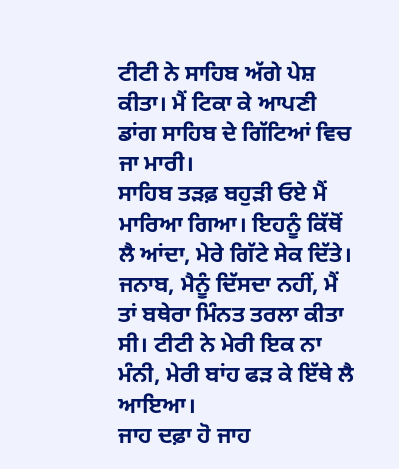ਟੀਟੀ ਨੇ ਸਾਹਿਬ ਅੱਗੇ ਪੇਸ਼ ਕੀਤਾ। ਮੈਂ ਟਿਕਾ ਕੇ ਆਪਣੀ ਡਾਂਗ ਸਾਹਿਬ ਦੇ ਗਿੱਟਿਆਂ ਵਿਚ ਜਾ ਮਾਰੀ।
ਸਾਹਿਬ ਤੜਫ਼ ਬਹੁੜੀ ਓਏ ਮੈਂ ਮਾਰਿਆ ਗਿਆ। ਇਹਨੂੰ ਕਿੱਥੋਂ ਲੈ ਆਂਦਾ, ਮੇਰੇ ਗਿੱਟੇ ਸੇਕ ਦਿੱਤੇ।
ਜਨਾਬ, ਮੈਨੂੰ ਦਿੱਸਦਾ ਨਹੀਂ, ਮੈਂ ਤਾਂ ਬਥੇਰਾ ਮਿੰਨਤ ਤਰਲਾ ਕੀਤਾ ਸੀ। ਟੀਟੀ ਨੇ ਮੇਰੀ ਇਕ ਨਾ ਮੰਨੀ, ਮੇਰੀ ਬਾਂਹ ਫੜ ਕੇ ਇੱਥੇ ਲੈ ਆਇਆ।
ਜਾਹ ਦਫ਼ਾ ਹੋ ਜਾਹ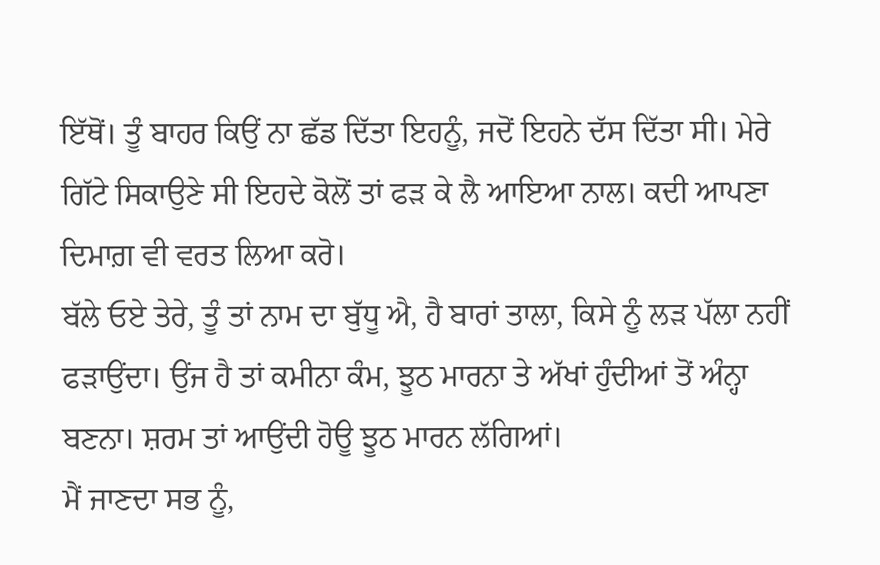ਇੱਥੋਂ। ਤੂੰ ਬਾਹਰ ਕਿਉਂ ਨਾ ਛੱਡ ਦਿੱਤਾ ਇਹਨੂੰ, ਜਦੋਂ ਇਹਨੇ ਦੱਸ ਦਿੱਤਾ ਸੀ। ਮੇਰੇ ਗਿੱਟੇ ਸਿਕਾਉਣੇ ਸੀ ਇਹਦੇ ਕੋਲੋਂ ਤਾਂ ਫੜ ਕੇ ਲੈ ਆਇਆ ਨਾਲ। ਕਦੀ ਆਪਣਾ ਦਿਮਾਗ਼ ਵੀ ਵਰਤ ਲਿਆ ਕਰੋ।
ਬੱਲੇ ਓਏ ਤੇਰੇ, ਤੂੰ ਤਾਂ ਨਾਮ ਦਾ ਬੁੱਧੂ ਐ, ਹੈ ਬਾਰਾਂ ਤਾਲਾ, ਕਿਸੇ ਨੂੰ ਲੜ ਪੱਲਾ ਨਹੀਂ ਫੜਾਉਂਦਾ। ਉਂਜ ਹੈ ਤਾਂ ਕਮੀਨਾ ਕੰਮ, ਝੂਠ ਮਾਰਨਾ ਤੇ ਅੱਖਾਂ ਹੁੰਦੀਆਂ ਤੋਂ ਅੰਨ੍ਹਾ ਬਣਨਾ। ਸ਼ਰਮ ਤਾਂ ਆਉਂਦੀ ਹੋਊ ਝੂਠ ਮਾਰਨ ਲੱਗਿਆਂ।
ਮੈਂ ਜਾਣਦਾ ਸਭ ਨੂੰ,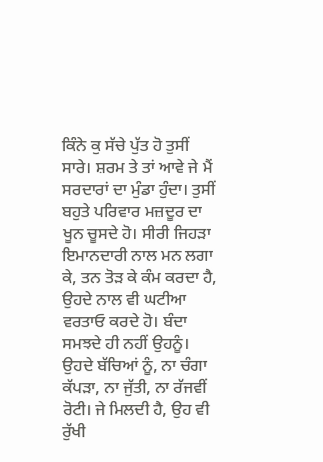ਕਿੰਨੇ ਕੁ ਸੱਚੇ ਪੁੱਤ ਹੋ ਤੁਸੀਂ ਸਾਰੇ। ਸ਼ਰਮ ਤੇ ਤਾਂ ਆਵੇ ਜੇ ਮੈਂ ਸਰਦਾਰਾਂ ਦਾ ਮੁੰਡਾ ਹੁੰਦਾ। ਤੁਸੀਂ ਬਹੁਤੇ ਪਰਿਵਾਰ ਮਜ਼ਦੂਰ ਦਾ ਖੂਨ ਚੂਸਦੇ ਹੋ। ਸੀਰੀ ਜਿਹੜਾ ਇਮਾਨਦਾਰੀ ਨਾਲ ਮਨ ਲਗਾ ਕੇ, ਤਨ ਤੋੜ ਕੇ ਕੰਮ ਕਰਦਾ ਹੈ, ਉਹਦੇ ਨਾਲ ਵੀ ਘਟੀਆ ਵਰਤਾਓ ਕਰਦੇ ਹੋ। ਬੰਦਾ ਸਮਝਦੇ ਹੀ ਨਹੀਂ ਉਹਨੂੰ। ਉਹਦੇ ਬੱਚਿਆਂ ਨੂੰ, ਨਾ ਚੰਗਾ ਕੱਪੜਾ, ਨਾ ਜੁੱਤੀ, ਨਾ ਰੱਜਵੀਂ ਰੋਟੀ। ਜੇ ਮਿਲਦੀ ਹੈ, ਉਹ ਵੀ ਰੁੱਖੀ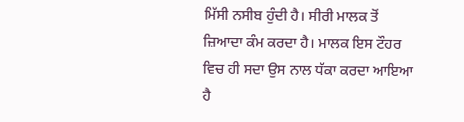ਮਿੱਸੀ ਨਸੀਬ ਹੁੰਦੀ ਹੈ। ਸੀਰੀ ਮਾਲਕ ਤੋਂ ਜ਼ਿਆਦਾ ਕੰਮ ਕਰਦਾ ਹੈ। ਮਾਲਕ ਇਸ ਟੌਹਰ ਵਿਚ ਹੀ ਸਦਾ ਉਸ ਨਾਲ ਧੱਕਾ ਕਰਦਾ ਆਇਆ ਹੈ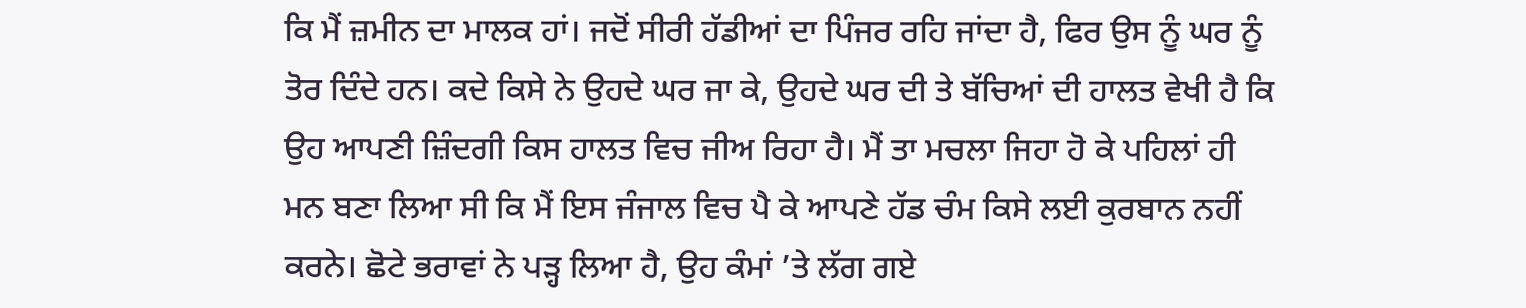ਕਿ ਮੈਂ ਜ਼ਮੀਨ ਦਾ ਮਾਲਕ ਹਾਂ। ਜਦੋਂ ਸੀਰੀ ਹੱਡੀਆਂ ਦਾ ਪਿੰਜਰ ਰਹਿ ਜਾਂਦਾ ਹੈ, ਫਿਰ ਉਸ ਨੂੰ ਘਰ ਨੂੰ ਤੋਰ ਦਿੰਦੇ ਹਨ। ਕਦੇ ਕਿਸੇ ਨੇ ਉਹਦੇ ਘਰ ਜਾ ਕੇ, ਉਹਦੇ ਘਰ ਦੀ ਤੇ ਬੱਚਿਆਂ ਦੀ ਹਾਲਤ ਵੇਖੀ ਹੈ ਕਿ ਉਹ ਆਪਣੀ ਜ਼ਿੰਦਗੀ ਕਿਸ ਹਾਲਤ ਵਿਚ ਜੀਅ ਰਿਹਾ ਹੈ। ਮੈਂ ਤਾ ਮਚਲਾ ਜਿਹਾ ਹੋ ਕੇ ਪਹਿਲਾਂ ਹੀ ਮਨ ਬਣਾ ਲਿਆ ਸੀ ਕਿ ਮੈਂ ਇਸ ਜੰਜਾਲ ਵਿਚ ਪੈ ਕੇ ਆਪਣੇ ਹੱਡ ਚੰਮ ਕਿਸੇ ਲਈ ਕੁਰਬਾਨ ਨਹੀਂ ਕਰਨੇ। ਛੋਟੇ ਭਰਾਵਾਂ ਨੇ ਪੜ੍ਹ ਲਿਆ ਹੈ, ਉਹ ਕੰਮਾਂ ’ਤੇ ਲੱਗ ਗਏ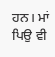ਹਨ। ਮਾਂ ਪਿਉ ਵੀ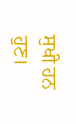ਸੁਖੀ ਹਨ ਹੁਣ।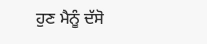ਹੁਣ ਮੈਨੂੰ ਦੱਸੋ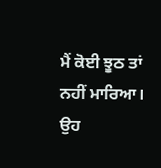ਮੈਂ ਕੋਈ ਝੂਠ ਤਾਂ ਨਹੀਂ ਮਾਰਿਆ।
ਉਹ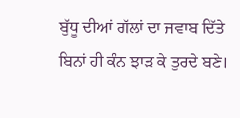ਬੁੱਧੂ ਦੀਆਂ ਗੱਲਾਂ ਦਾ ਜਵਾਬ ਦਿੱਤੇ ਬਿਨਾਂ ਹੀ ਕੰਨ ਝਾੜ ਕੇ ਤੁਰਦੇ ਬਣੇ।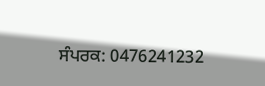ਸੰਪਰਕ: 0476241232